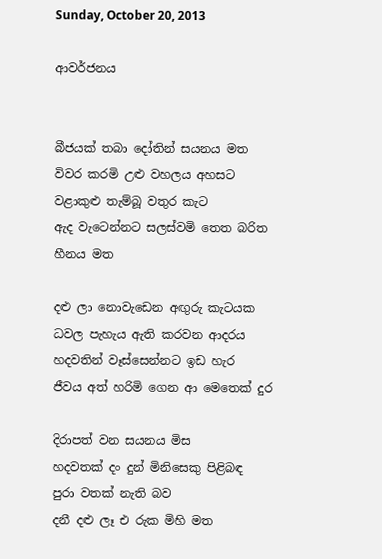Sunday, October 20, 2013

ආවර්ජනය


බීජයක් තබා දෝතින් සයනය මත
විවර කරමි උළු වහලය අහසට
වළාකුළු තැම්බූ වතුර කැට
ඇද වැටෙන්නට සලස්වමි තෙත බරිත හීනය මත

දළු ලා නොවැඩෙන අඟුරු කැටයක
ධවල පැහැය ඇති කරවන ආදරය
හදවතින් වෑස්සෙන්නට ඉඩ හැර
ජීවය අත් හරිමි ගෙන ආ මෙතෙක් දුර

දිරාපත් වන සයනය මිස
හදවතක් දං දුන් මිනිසෙකු පිළිබඳ
පුරා වතක් නැති බව
දනී දළු ලෑ එ රුක මිහි මත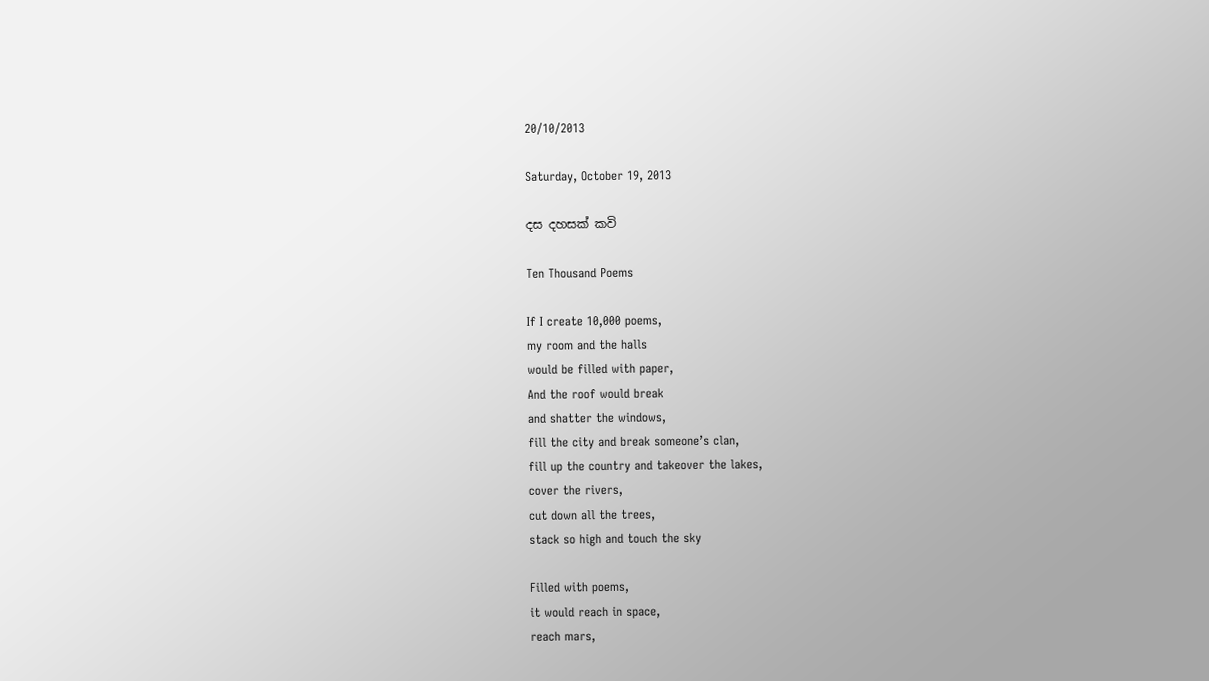20/10/2013

Saturday, October 19, 2013

දස දහසක් කවි

Ten Thousand Poems

If I create 10,000 poems,
my room and the halls
would be filled with paper,
And the roof would break
and shatter the windows,
fill the city and break someone’s clan,
fill up the country and takeover the lakes,
cover the rivers,
cut down all the trees,
stack so high and touch the sky

Filled with poems,
it would reach in space,
reach mars,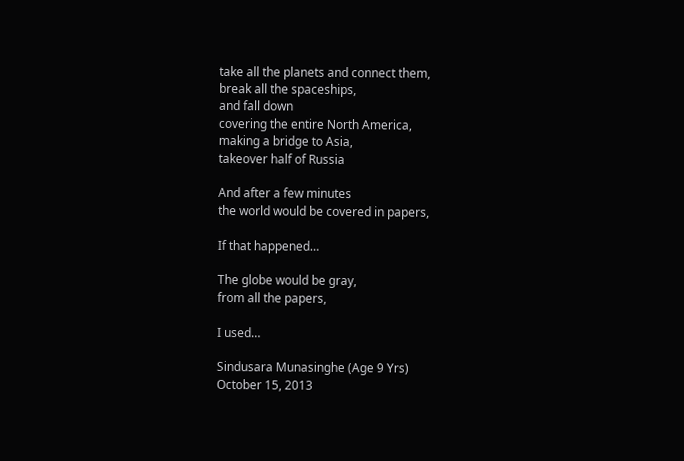take all the planets and connect them,
break all the spaceships,
and fall down
covering the entire North America,
making a bridge to Asia,
takeover half of Russia

And after a few minutes
the world would be covered in papers,

If that happened…

The globe would be gray,
from all the papers,

I used…

Sindusara Munasinghe (Age 9 Yrs)
October 15, 2013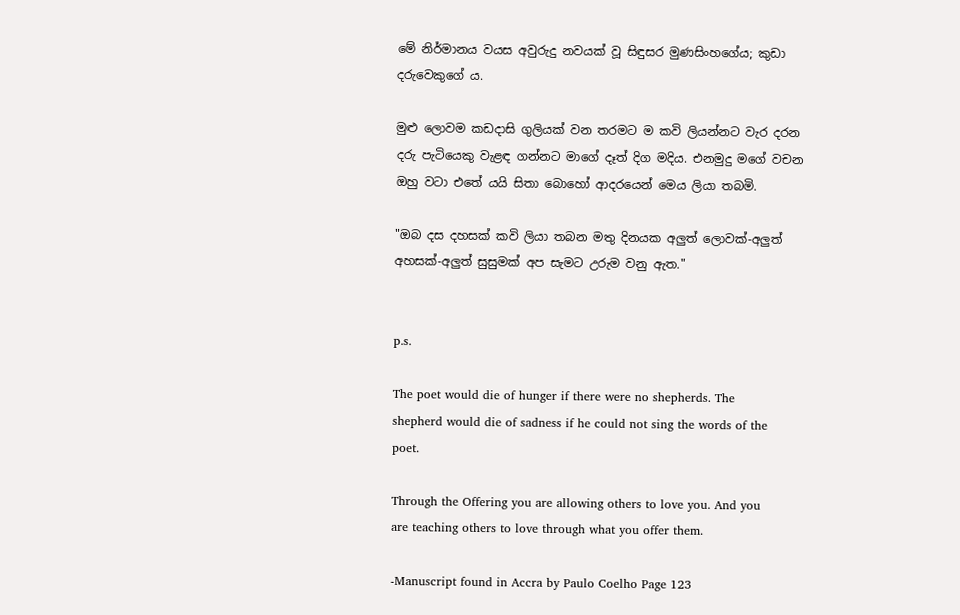මේ නිර්මානය වයස අවුරුදු නවයක් වූ සිඳුසර මුණසිංහගේය; කුඩා දරුවෙකුගේ ය.

මුළු ලොවම කඩදාසි ගුලියක් වන තරමට ම කවි ලියන්නට වැර දරන දරු පැටියෙකු වැළඳ ගන්නට මාගේ දෑත් දිග මදිය. එනමුදු මගේ වචන ඔහු වටා එතේ යයි සිතා බොහෝ ආදරයෙන් මෙය ලියා තබමි.

"ඔබ දස දහසක් කවි ලියා තබන මතු දිනයක අලුත් ලොවක්-අලුත් අහසක්-අලුත් සුසුමක් අප සැමට උරුම වනු ඇත."


p.s.

The poet would die of hunger if there were no shepherds. The shepherd would die of sadness if he could not sing the words of the poet.

Through the Offering you are allowing others to love you. And you are teaching others to love through what you offer them.

-Manuscript found in Accra by Paulo Coelho Page 123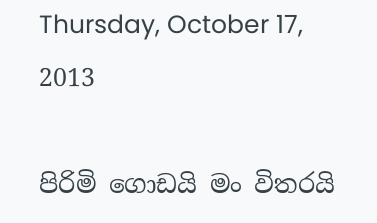Thursday, October 17, 2013

පිරිමි ගොඩයි මං විතරයි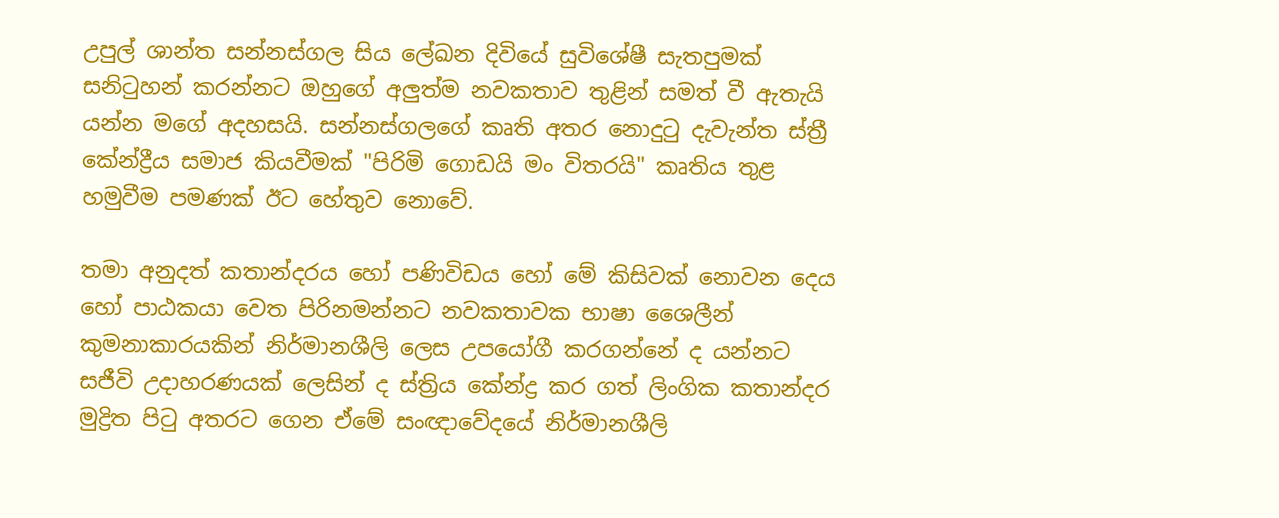උපුල් ශාන්ත සන්නස්ගල සිය ලේඛන දිවියේ සුවිශේෂී සැතපුමක් සනිටුහන් කරන්නට ඔහුගේ අලුත්ම නවකතාව තුළින් සමත් වී ඇතැයි යන්න මගේ අදහසයි. සන්නස්ගලගේ කෘති අතර නොදුටු දැවැන්ත ස්ත්‍රී කේන්ද්‍රීය සමාජ කියවීමක් "පිරිමි ගොඩයි මං විතරයි" කෘතිය තුළ හමුවීම පමණක් ඊට හේතුව නොවේ.

තමා අනුදත් කතාන්දරය හෝ පණිවිඩය හෝ මේ කිසිවක් නොවන දෙය හෝ පාඨකයා වෙත පිරිනමන්නට නවකතාවක භාෂා ශෛලීන් කුමනාකාරයකින් නිර්මානශීලි ලෙස උපයෝගී කරගන්නේ ද යන්නට සජීවි උදාහරණයක් ලෙසින් ද ස්ත්‍රිය කේන්ද්‍ර කර ගත් ලිංගික කතාන්දර මුද්‍රිත පිටු අතරට ගෙන ඒමේ සංඥාවේදයේ නිර්මානශීලි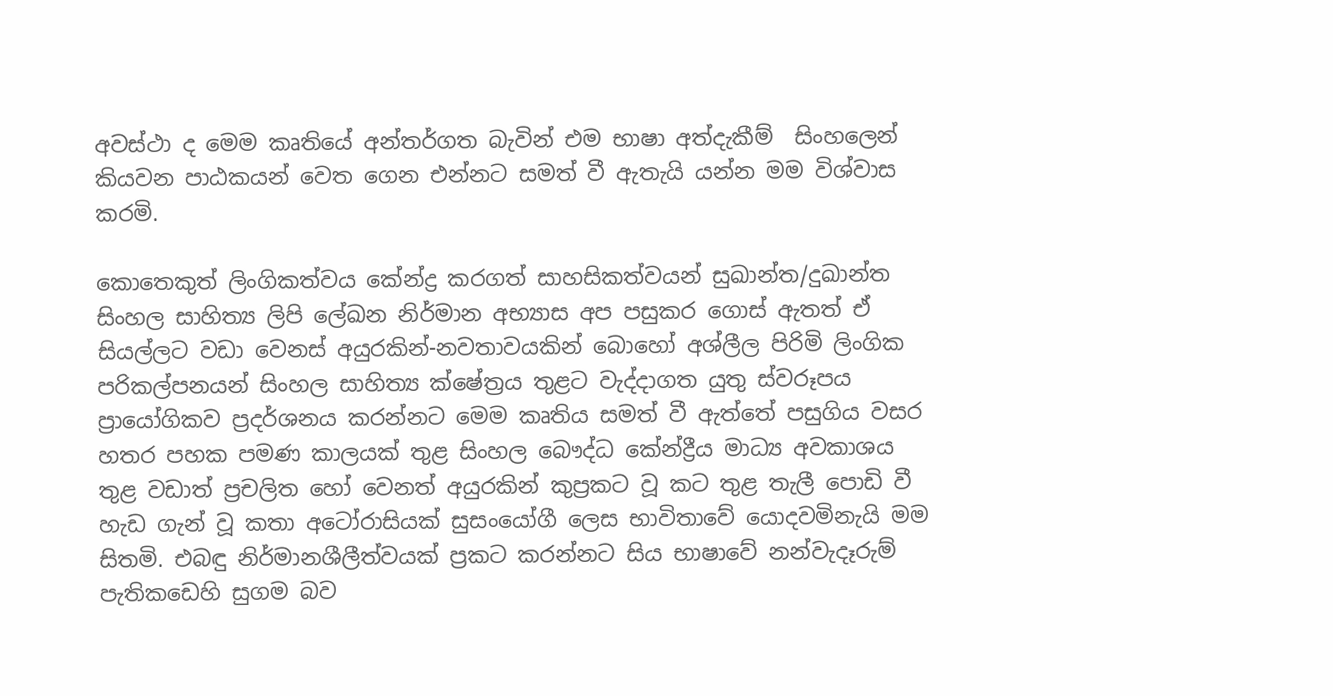අවස්ථා ද මෙම කෘතියේ අන්තර්ගත බැවින් එම භාෂා අත්දැකීම්  සිංහලෙන් කියවන පාඨකයන් වෙත ගෙන එන්නට සමත් වී ඇතැයි යන්න මම විශ්වාස කරමි.

කොතෙකුත් ලිංගිකත්වය කේන්ද්‍ර කරගත් සාහසිකත්වයන් සුඛාන්ත/දුඛාන්ත සිංහල සාහිත්‍ය ලිපි ලේඛන නිර්මාන අභ්‍යාස අප පසුකර ගොස් ඇතත් ඒ සියල්ලට වඩා වෙනස් අයුරකින්-නවතාවයකින් බොහෝ අශ්ලීල පිරිමි ලිංගික පරිකල්පනයන් සිංහල සාහිත්‍ය ක්ෂේත්‍රය තුළට වැද්දාගත යුතු ස්වරූපය ප්‍රායෝගිකව ප්‍රදර්ශනය කරන්නට මෙම කෘතිය සමත් වී ඇත්තේ පසුගිය වසර හතර පහක පමණ කාලයක් තුළ සිංහල බෞද්ධ කේන්ද්‍රීය මාධ්‍ය අවකාශය තුළ වඩාත් ප්‍රචලිත හෝ වෙනත් අයුරකින් කුප්‍රකට වූ කට තුළ තැලී පොඩි වී හැඩ ගැන් වූ කතා අටෝරාසියක් සුසංයෝගී ලෙස භාවිතාවේ යොදවමිනැයි මම සිතමි. එබඳු නිර්මානශීලීත්වයක් ප්‍රකට කරන්නට සිය භාෂාවේ නන්වැදෑරුම් පැතිකඩෙහි සුගම බව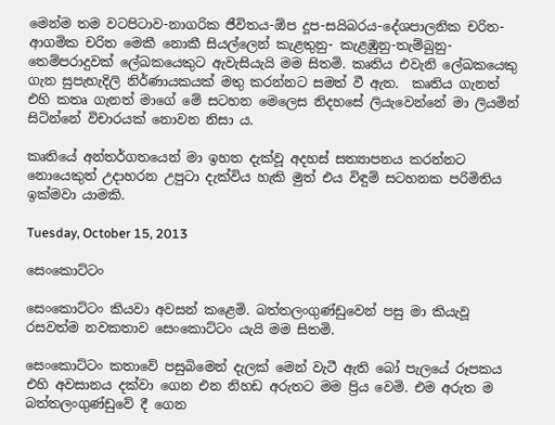මෙන්ම තම වටපිටාව-නාගරික ජීවිතය-ඕප දූප-සයිබරය-දේශපාලනික චරිත- ආගමික චරිත මෙකී නොකී සියල්ලෙන් කැළතුනු- කැළඹුනු-තැම්බුනු- තෙම්පරාදුවක් ලේඛකයෙකුට ඇවැසියැයි මම සිතමි. කෘතිය එවැනි ලේඛකයෙකු ගැන සුපැහැදිලි නිර්ණායකයක් මතු කරන්නට සමත් වී ඇත.  කෘතිය ගැනත් එහි කතෘ ගැනත් මාගේ මේ සටහන මෙලෙස නිදහසේ ලියැවෙන්නේ මා ලියමින් සිටින්නේ විචාරයක් නොවන නිසා ය.

කෘතියේ අන්තර්ගතයෙන් මා ඉහත දැක්වූ අදහස් සත්‍යාපනය කරන්නට නොයෙකුත් උදාහරන උපුටා දැක්විය හැකි මුත් එය විඳුම් සටහනක පරිමිතිය ඉක්මවා යාමකි.

Tuesday, October 15, 2013

සෙංකොට්ටං

සෙංකොට්ටං කියවා අවසන් කළෙමි. බත්තලංගුණ්ඩුවෙන් පසු මා කියැවූ රසවත්ම නවකතාව සෙංකොට්ටං යැයි මම සිතමි.

සෙංකොට්ටං කතාවේ පසුබිමෙන් දැලක් මෙන් වැටී ඇති බෝ පැලයේ රූපකය එහි අවසානය දක්වා ගෙන එන නිහඩ අරුතට මම ප්‍රිය වෙමි. එම අරුත ම බත්තලංගුණ්ඩුවේ දී ගෙන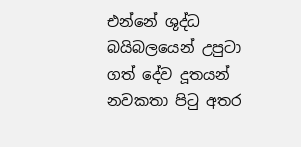එන්නේ ශුද්ධ බයිබලයෙන් උපුටා ගත් දේව දූතයන් නවකතා පිටු අතර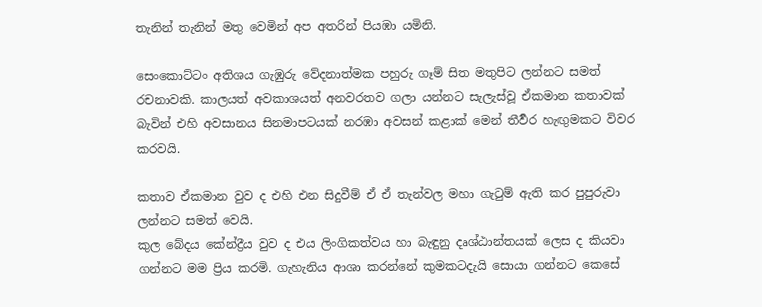තැනින් තැනින් මතු වෙමින් අප අතරින් පියඹා යමිනි.

සෙංකොට්ටං අතිශය ගැඹුරු වේදනාත්මක පහුරු ගෑම් සිත මතුපිට ලන්නට සමත් රචනාවකි. කාලයත් අවකාශයත් අනවරතව ගලා යන්නට සැලැස්වූ ඒකමාන කතාවක් බැවින් එහි අවසානය සිනමාපටයක් නරඹා අවසන් කළාක් මෙන් තීර්‍වර හැඟුමකට විවර කරවයි.

කතාව ඒකමාන වුව ද එහි එන සිදුවීම් ඒ ඒ තැන්වල මහා ගැටුම් ඇති කර පුපුරුවා ලන්නට සමත් වෙයි.
කුල බේදය කේන්ද්‍රීය වුව ද එය ලිංගිකත්වය හා බැඳුනු දෘශ්ඨාන්තයක් ලෙස ද කියවා ගන්නට මම ප්‍රිය කරමි. ගැහැනිය ආශා කරන්නේ කුමකටදැයි සොයා ගන්නට කෙසේ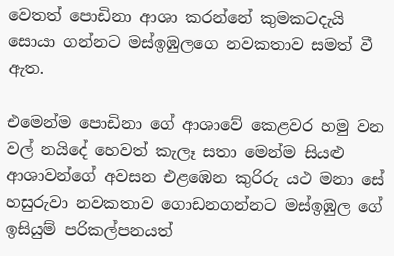වෙතත් පොඩිනා ආශා කරන්නේ කුමකටදැයි සොයා ගන්නට මස්ඉඹුලගෙ නවකතාව සමත් වී ඇත.

එමෙන්ම පොඩිනා ගේ ආශාවේ කෙළවර හමු වන වල් නයිදේ හෙවත් කැලෑ සතා මෙන්ම සියළු ආශාවන්ගේ අවසන එළඹෙන කුරිරු යථ මනා සේ හසුරුවා නවකතාව ගොඩනගන්නට මස්ඉඹුල ගේ ඉසියුම් පරිකල්පනයත්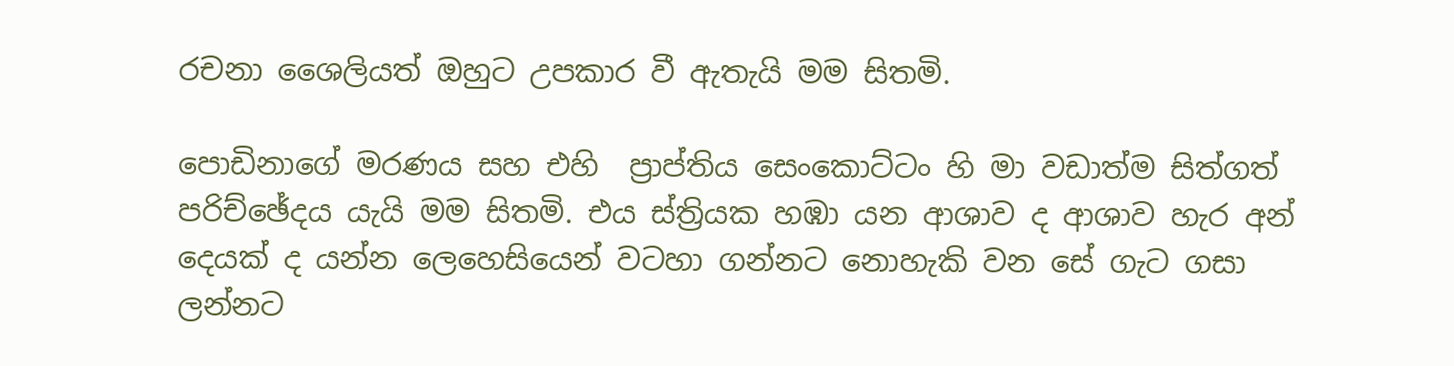රචනා ශෛලියත් ඔහුට උපකාර වී ඇතැයි මම සිතමි.

පොඩිනාගේ මරණය සහ එහි  ප්‍රාප්තිය සෙංකොට්ටං හි මා වඩාත්ම සිත්ගත් පරිච්ඡේදය යැයි මම සිතමි. එය ස්ත්‍රියක හඹා යන ආශාව ද ආශාව හැර අන් දෙයක් ද යන්න ලෙහෙසියෙන් වටහා ගන්නට නොහැකි වන සේ ගැට ගසා ලන්නට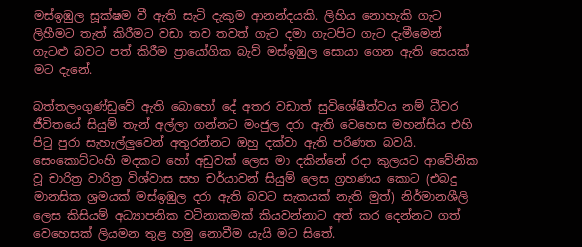මස්ඉඹුල සූක්ෂම වී ඇති සැටි දැකුම ආනන්දයකි. ලිහිය නොහැකි ගැට ලිහීමට තැත් කිරීමට වඩා තව තවත් ගැට දමා ගැටපිට ගැට දැමීමෙන් ගැටළු බවට පත් කිරීම ප්‍රායෝගික බැව් මස්ඉඹුල සොයා ගෙන ඇති සෙයක් මට දැනේ.

බත්තලංගුණ්ඩුවේ ඇති බොහෝ දේ අතර වඩාත් සුවිශේෂීත්වය නම් ධීවර ජීවිතයේ සියුම් තැන් අල්ලා ගන්නට මංජුල දරා ඇති වෙහෙස මහන්සිය එහි පිටු පුරා සැහැල්ලුවෙන් අතුරන්නට ඔහු දක්වා ඇති පරිණත බවයි. සෙංකොට්ටංහි මදකට හෝ අඩුවක් ලෙස මා දකින්නේ රදා කුලයට ආවේනික වූ චාරිත්‍ර වාරිත්‍ර විශ්වාස සහ චර්යාවන් සියුම් ලෙස ග්‍රහණය කොට (එබදු මානසික ශ්‍රමයක් මස්ඉ‍ඹුල දරා ඇති බවට සැකයක් නැති මුත්) නිර්මානශීලි ලෙස කිසියම් අධ්‍යාපනික වටිනාකමක් කියවන්නාට අත් කර දෙන්නට ගත් වෙහෙසක් ලියමන තුළ හමු නොවීම යැයි මට සිතේ.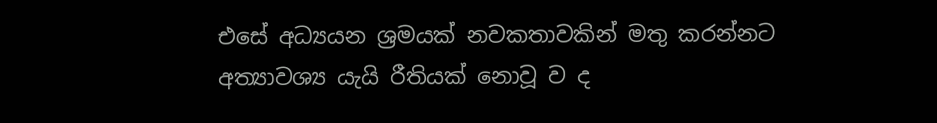එසේ අධ්‍යයන ශ්‍රමයක් නවකතාවකින් මතු කරන්නට අත්‍යාවශ්‍ය යැයි රීතියක් නොවූ ව ද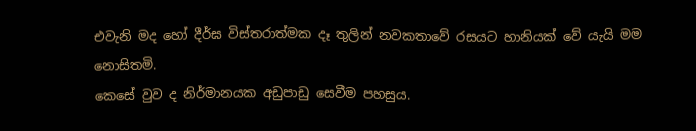එවැනි මද හෝ දීර්ඝ විස්තරාත්මක දෑ තුලින් නවකතාවේ රසයට හානියක් වේ යැයි මම නොසිතමි.
කෙසේ වුව ද නිර්මානයක අඩුපාඩු සෙවීම පහසුය.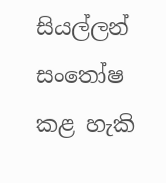සියල්ලන් සංතෝෂ කළ හැකි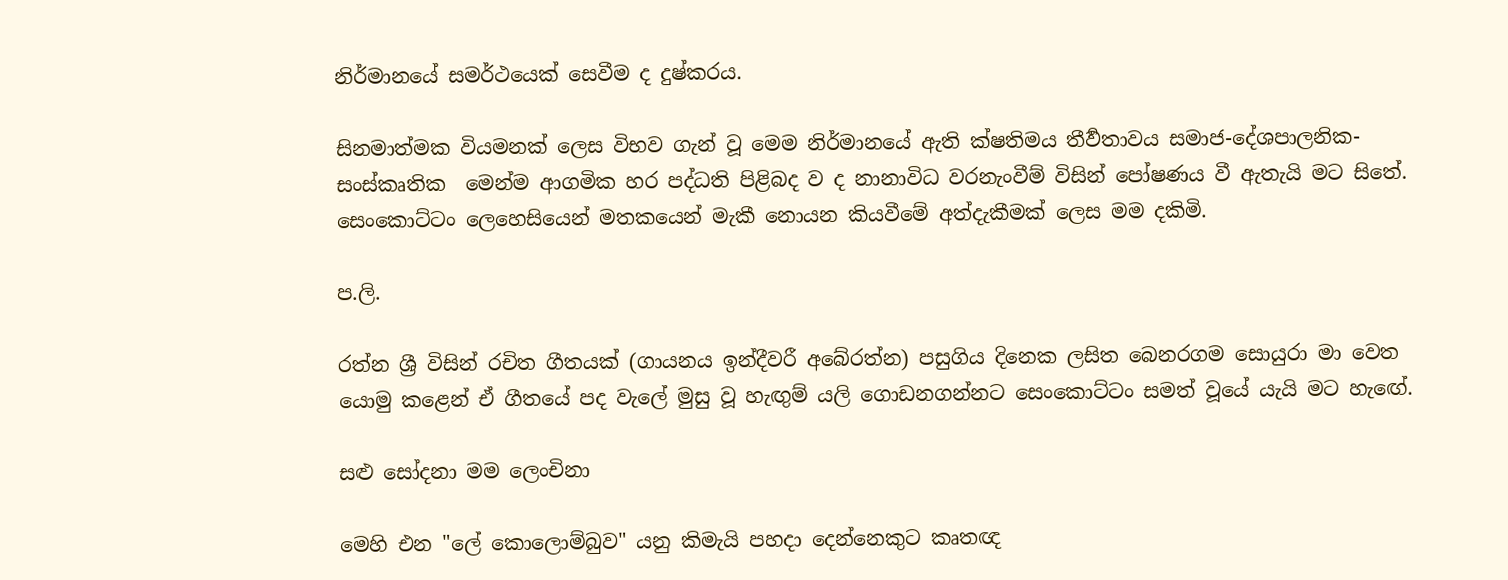නිර්මානයේ සමර්ථයෙක් සෙවීම ද දුෂ්කරය.

සිනමාත්මක වියමනක් ලෙස විභව ගැන් වූ මෙම නිර්මානයේ ඇති ක්ෂතිමය තීර්‍වතාවය සමාජ-දේශපාලනික-සංස්කෘතික  මෙන්ම ආගමික හර පද්ධති පිළිබද ව ද නානාවිධ වරනැංවීම් විසින් පෝෂණය වී ඇතැයි මට සිතේ.
සෙංකොට්ටං ලෙහෙසියෙන් මතකයෙන් මැකී නොයන කියවීමේ අත්දැකීමක් ලෙස මම දකිමි.

ප.ලි.

රත්න ශ්‍රී විසින් රචිත ගීතයක් (ගායනය ඉන්දීවරී අබේරත්න) පසුගිය දිනෙක ලසිත බෙනරගම සොයුරා මා වෙත යොමු කළෙන් ඒ ගීතයේ පද වැලේ මුසු වූ හැඟුම් යලි ගොඩනගන්නට සෙංකොට්ටං සමත් වූයේ යැයි මට හැඟේ.

සළු සෝදනා මම ලෙංචිනා

මෙහි එන "ලේ කොලොම්බුව" යනු කිමැයි පහදා දෙන්නෙකුට කෘතඥ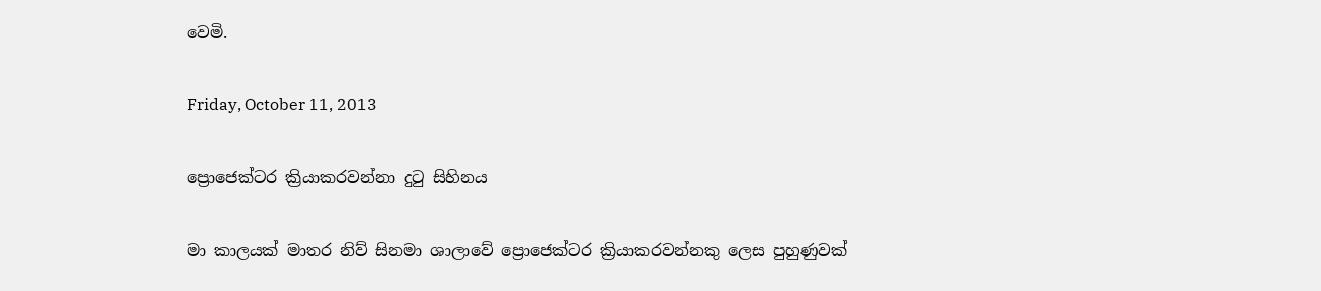වෙමි.

Friday, October 11, 2013

ප්‍රොජෙක්‍ටර ක්‍රියාකරවන්නා දුටු සිහින‍ය

මා කාලයක් මාතර නිව් සිනමා ශාලාවේ ප්‍රොජෙක්ටර ක්‍රියාකරවන්නකු ලෙස පුහුණුවක්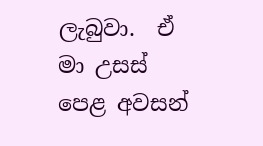ලැබුවා.  ඒ මා උසස් පෙළ අවසන්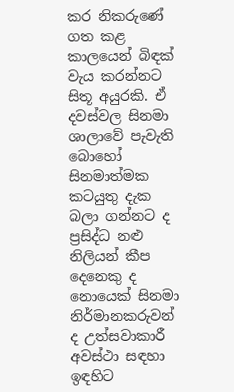කර නිකරුණේ ගත කළ කාලයෙන් බිඳක් වැය කරන්නට සිතූ අයුරකි. ඒ දවස්වල සිනමා ශාලාවේ පැවැති බොහෝ සිනමාත්මක කටයුතු දැක බලා ගන්නට ද ප්‍රසිද්ධ නළු නිලියන් කීප දෙනෙකු ද නොයෙක් සිනමා නිර්මානකරුවන් ද උත්සවාකාරී අවස්ථා සඳහා ඉඳහිට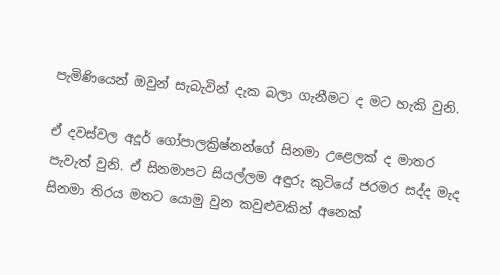පැමිණියෙන් ඔවුන් සැබැවින් දැක බලා ගැනීමට ද මට හැකි වුනි.

ඒ දවස්වල අදූර් ගෝපාලක්‍රිෂ්නන්ගේ සිනමා උළෙලක් ද මාතර පැවැත් වුනි. ඒ සිනමාපට සියල්ලම අඳුරු කුටියේ ජරමර සද්ද මැද සිනමා තිරය මතට යොමු වුන කවුළුවකින් අනෙක්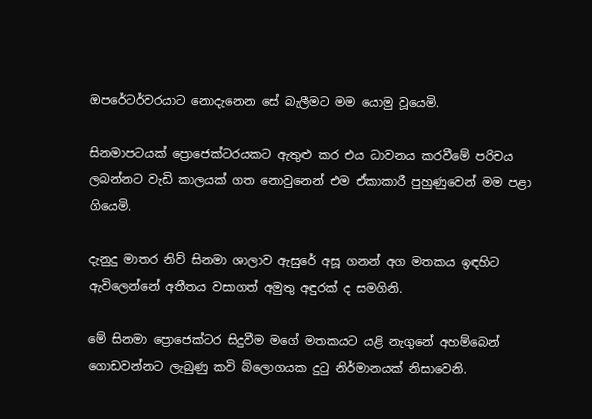ඔපරේටර්වරයාට නොදැනෙන සේ බැලීමට මම යොමු වූයෙමි.

සිනමාපටයක් ප්‍රොජෙක්ටරයකට ඇතුළු කර එය ධාවනය කරවීමේ පරිචය ලබන්නට වැඩි කාලයක් ගත නොවුනෙන් එම ඒකාකාරී පුහුණුවෙන් මම පළා ගියෙමි.

දැනුදු මාතර නිව් සිනමා ශාලාව ඇසුරේ අසූ ගනන් අග මතකය ඉඳහිට ඇවිලෙන්නේ අතීතය වසාගත් අමුතු අඳුරක් ද සමගිනි.

මේ සිනමා ප්‍රොජෙක්ටර සිදුවීම මගේ මතකයට යළි නැගුනේ අහම්බෙන් ගොඩවන්නට ලැබුණු කවි බ්ලොගයක දුටු නිර්මානයක් නිසාවෙනි.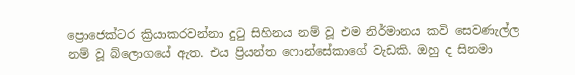ප්‍රොජෙක්ටර ක්‍රියාකරවන්නා දුටු සිහිනය නම් වූ එම නිර්මානය කවි සෙවණැල්ල නම් වූ බ්ලොගයේ ඇත. එය ප්‍රියන්ත ෆොන්සේකාගේ වැඩකි. ඔහු ද සිනමා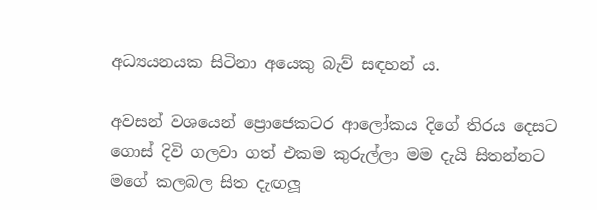අධ්‍යයනයක සිටිනා අයෙකු බැව් සඳහන් ය.

අවසන් වශයෙන් ප්‍රොජෙකටර ආලෝකය දිගේ තිරය දෙසට ගොස් දිවි ගලවා ගත් එකම කුරුල්ලා මම දැයි සිතන්නට මගේ කලබල සිත දැඟලූ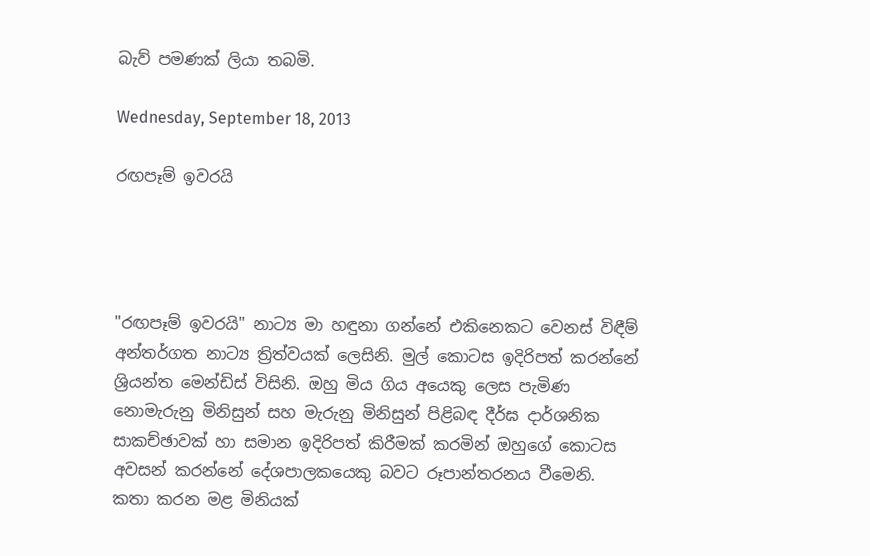බැව් පමණක් ලියා තබමි.

Wednesday, September 18, 2013

රඟපෑම් ඉවරයි




"රඟපෑම් ඉවරයි" නාට්‍ය මා හඳුනා ගන්නේ එකිනෙකට වෙනස් විඳීම් අන්තර්ගත නාට්‍ය ත්‍රිත්වයක් ලෙසිනි. මුල් කොටස ඉදිරිපත් කරන්නේ ශ්‍රියන්ත මෙන්ඩිස් විසිනි. ඔහු මිය ගිය අයෙකු ලෙස පැමිණ නොමැරුනු මිනිසුන් සහ මැරුනු මිනිසුන් පිළිබඳ දීර්ඝ දාර්ශනික සාකච්ඡාවක් හා සමාන ඉදිරිපත් කිරීමක් කරමින් ඔහුගේ කොටස අවසන් කරන්නේ දේශපාලකයෙකු බවට රූපාන්තරනය වීමෙනි. කතා කරන මළ මිනියක්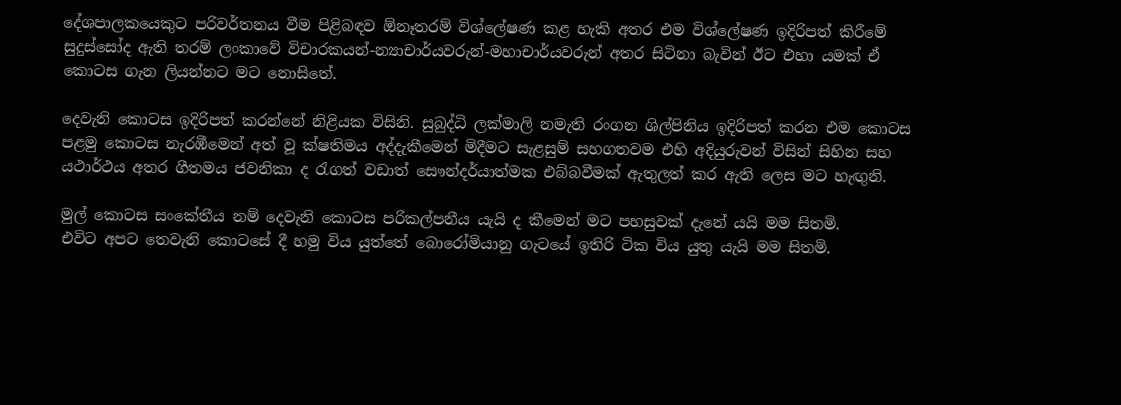දේශපාලකයෙකුට පරිවර්තනය වීම පිළිබඳව ඕනෑතරම් විශ්ලේෂණ කළ හැකි අතර එම විශ්ලේෂණ ඉදිරිපත් කිරීමේ සුදුස්සෝද ඇති තරම් ලංකාවේ විචාරකයන්-න්‍යාචාර්යවරුන්-මහාචාර්යවරුන් අතර සිටිනා බැවින් ඊට එහා යමක් ඒ කොටස ගැන ලියන්නට මට නොසිතේ.

දෙවැනි කොටස ඉදිරිපත් කරන්නේ නිළියක විසිනි. සුබුද්ධි ලක්මාලි නමැති රංගන ශිල්පිනිය ඉදිරිපත් කරන එම කොටස පළමු කොටස නැරඹීමෙන් අත් වූ ක්ෂතිමය අද්දැකීමෙන් මිදීමට සැළසුම් සහගතවම එහි අදියුරුවන් විසින් සිහින සහ යථාර්ථය අතර ගීතමය ජවනිකා ද රැගත් වඩාත් සෞන්දර්යාත්මක එබ්බවීමක් ඇතුලත් කර ඇති ලෙස මට හැඟුනි.

මුල් කොටස සංකේතීය නම් දෙවැනි කොටස පරිකල්පනීය යැයි ද කීමෙන් මට පහසුවක් දැනේ යයි මම සිතමි.
එවිට අපට තෙවැනි කොටසේ දී හමු විය යුත්තේ බොරෝමියානු ගැටයේ ඉතිරි ටික විය යුතු යැයි මම සිතමි.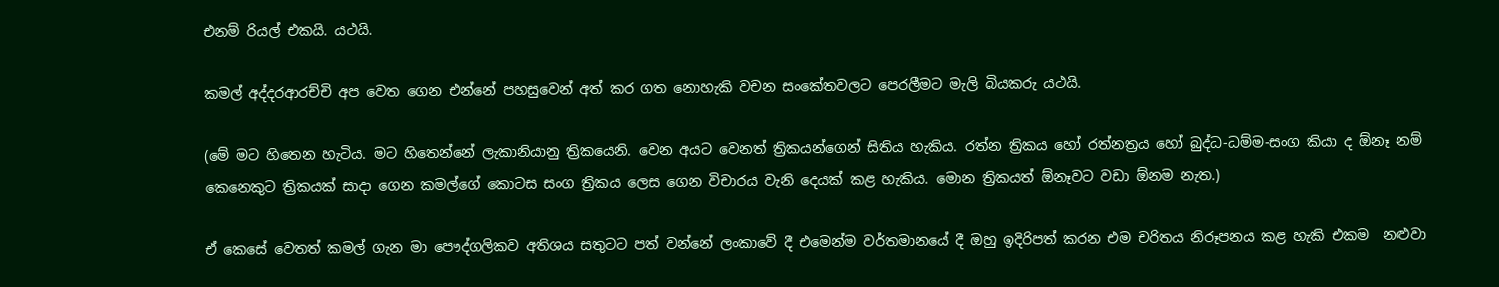එනම් රියල් එකයි. යථයි.

කමල් අද්දරආරච්චි අප වෙත ගෙන එන්නේ පහසුවෙන් අත් කර ගත නොහැකි වචන සංකේතවලට පෙරලීමට මැලි බියකරු යථයි.

(මේ මට හිතෙන හැටිය. මට හිතෙන්නේ ලැකානියානු ත්‍රිකයෙනි. වෙන අයට වෙනත් ත්‍රිකයන්ගෙන් සිතිය හැකිය. රත්න ත්‍රිකය හෝ රත්නත්‍රය හෝ බුද්ධ-ධම්ම-සංග කියා ද ඕනෑ නම් කෙනෙකුට ත්‍රිකයක් සාදා ගෙන කමල්ගේ කොටස සංග ත්‍රිකය ලෙස ගෙන විචාරය වැනි දෙයක් කළ හැකිය. මොන ත්‍රිකයත් ඕනෑවට වඩා ඕනම නැත.)

ඒ කෙසේ වෙතත් කමල් ගැන මා පෞද්ගලිකව අතිශය සතුටට පත් වන්නේ ලංකාවේ දී එමෙන්ම වර්තමානයේ දී ඔහු ඉදිරිපත් කරන එම චරිතය නිරූපනය කළ හැකි එකම  නළුවා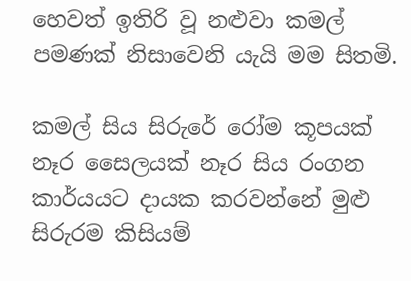හෙවත් ඉතිරි වූ නළුවා කමල් පමණක් නිසාවෙනි යැයි මම සිතමි.

කමල් සිය සිරුරේ රෝම කූපයක් නෑර සෛලයක් නෑර සිය රංගන කාර්යයට දායක කරවන්නේ මුළු සිරුරම කිසියම්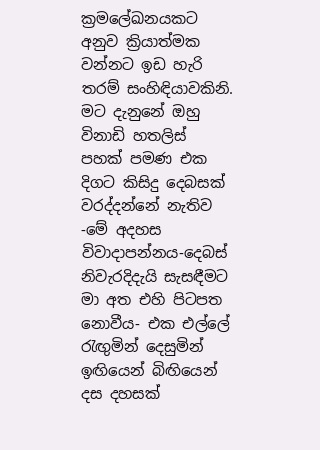ක්‍රමලේඛනයකට අනුව ක්‍රියාත්මක වන්නට ඉඩ හැරි තරම් සංහිඳියාවකිනි. මට දැනුනේ ඔහු විනාඩි හතලිස් පහක් පමණ එක දිගට කිසිදු දෙබසක් වරද්දන්නේ නැතිව -මේ අදහස විවාදාපන්නය-දෙබස් නිවැරදිදැයි සැසඳීමට මා අත එහි පිටපත නොවීය- එක එල්ලේ රැඟුමින් දෙසුමින් ඉඟියෙන් බිඟියෙන් දස දහසක්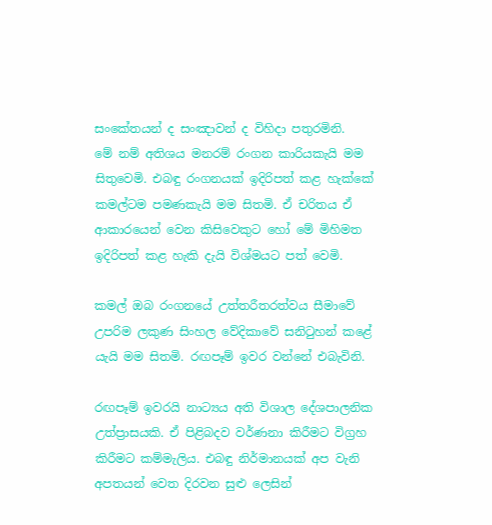සංකේතයන් ද සංඤාවන් ද විහිදා පතුරමිනි.
මේ නම් අතිශය මනරම් රංගන කාරියකැයි මම සිතුවෙමි. එබඳු රංගනයක් ඉදිරිපත් කළ හැක්කේ කමල්ටම පමණකැයි මම සිතමි. ඒ චරිතය ඒ ආකාරයෙන් වෙන කිසිවෙකුට හෝ මේ මිහිමත ඉදිරිපත් කළ හැකි දැයි විශ්මයට පත් වෙමි.

කමල් ඔබ රංගනයේ උත්තරීතරත්වය සීමාවේ උපරිම ලකුණ සිංහල වේදිකාවේ සනිටුහන් කළේ යැයි මම සිතමි. රඟපෑම් ඉවර වන්නේ එබැවිනි.

රඟපෑම් ඉවරයි නාට්‍යය අති විශාල දේශපාලනික උත්ප්‍රාසයකි. ඒ පිළිබදව වර්ණනා කිරීමට විග්‍රහ කිරීමට කම්මැලිය. එබඳු නිර්මානයක් අප වැනි අපතයන් වෙත දිරවන සුළු ලෙසින්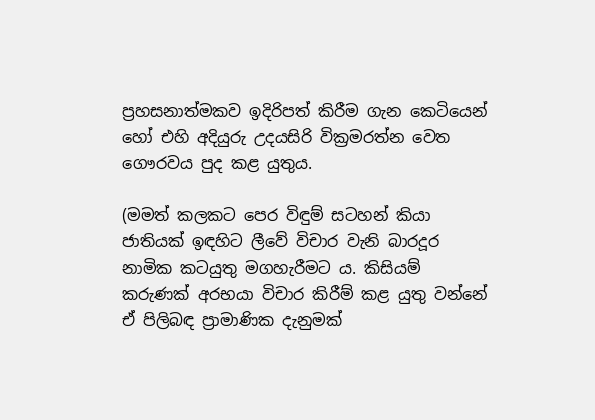ප්‍රහසනාත්මකව ඉදිරිපත් කිරීම ගැන කෙටියෙන් හෝ එහි අදියුරු උදයසිරි වික්‍රමරත්න වෙත ගෞරවය පුද කළ යුතුය.

(මමත් කලකට පෙර විඳුම් සටහන් කියා ජාතියක් ඉඳහිට ලීවේ විචාර වැනි බාරදූර නාමික කටයුතු මගහැරීමට ය. කිසියම් කරුණක් අරභයා විචාර කිරීම් කළ යුතු වන්නේ ඒ පිලිබඳ ප්‍රාමාණික දැනුමක්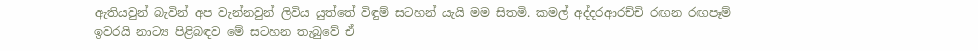ඇතියවුන් බැවින් අප වැන්නවුන් ලිවිය යුත්තේ විඳුම් සටහන් යැයි මම සිතමි. කමල් අද්දරආරච්චි රඟන රඟපෑම් ඉවරයි නාට්‍ය පිළිබඳව මේ සටහන තැබුවේ ඒ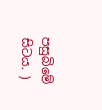පසුබිමේ සිටය. )